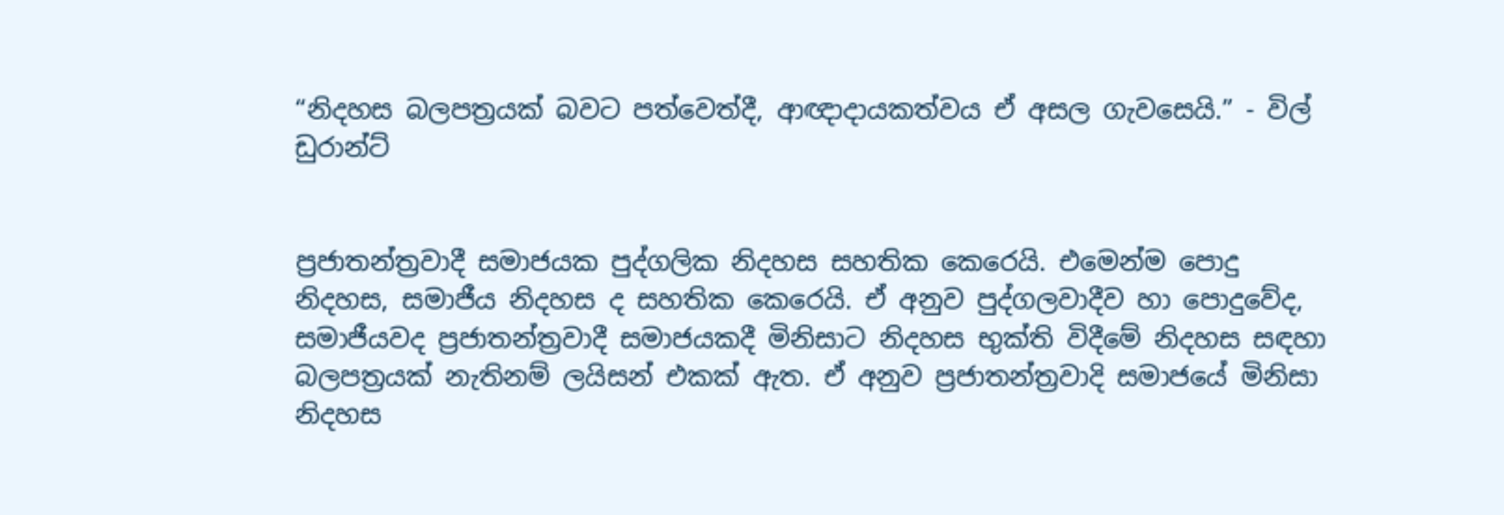“නිදහස බලපත්‍රයක් බවට පත්වෙත්දී, ආඥාදායකත්වය ඒ අසල ගැවසෙයි.” - විල් ඩුරාන්ට්


ප්‍රජාතන්ත්‍රවාදී සමාජයක පුද්ගලික නිදහස සහතික කෙරෙයි. එමෙන්ම පොදු නිදහස, සමාජීය නිදහස ද සහතික කෙරෙයි. ඒ අනුව පුද්ගලවාදීව හා පොදුවේද, සමාජීයවද ප්‍රජාතන්ත්‍රවාදී සමාජයකදී මිනිසාට නිදහස භුක්ති විදීමේ නිදහස සඳහා බලපත්‍රයක් නැතිනම් ලයිසන් එකක් ඇත. ඒ අනුව ප්‍රජාතන්ත්‍රවාදි සමාජයේ මිනිසා නිදහස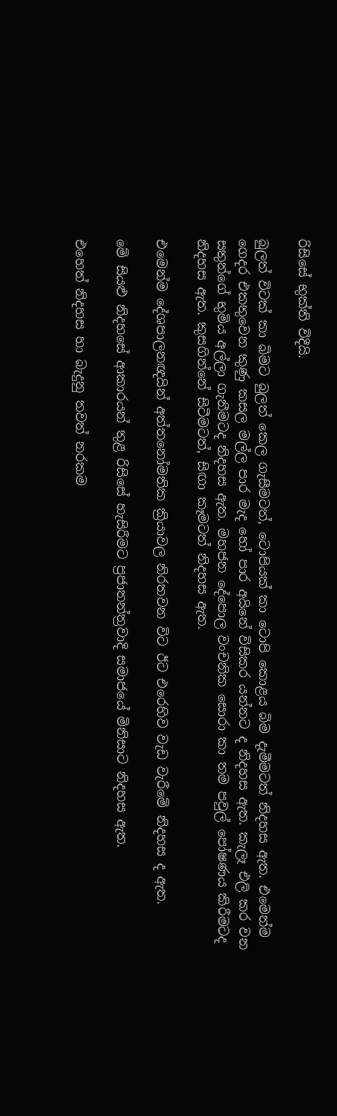රිසිසේ භුක්ති විදීයි.

බුලත් විටක් කා බිමට බුලත් කෙල ගැසීමටත්, ටොපියක් කා ටොපි කොළය බිම දැමීමටත් නිදහස ඇත. එමෙන්ම ගෙදර එකතුවෙන කුණු කසල මල්ල පාර මැද හෝ පාර අයිනේ විසිකර යන්නට ද නිදහස ඇත. කැලෑ එලි කර වන සතුන්ගේ භුමිය අල්ලා ගැනීමටද නිදහස ඇත. මහජන දේපොල වංචනික සොරා කා තම පවුල් පෝෂණය කිරීමටද නිදහස ඇත. කුසගින්නේ සිටීමටත්, සිඟා කෑමටත් නිදහස ඇත.

එමෙන්ම දේශපාලනඥයින් අත්තනෝමතික ක්‍රියාවල නිරතවන විට ඊට එරෙහිව වැඩ වැරීමේ නිදහස ද ඇත.

මේ සියළු නිදහසේ ආකාරයන් තුළ රිසිසේ හැසිරීමට ප්‍රජාතන්ත්‍රවාදි සමාජයේ මිනිසාට නිදහස ඇත.

එහෙත් නිදහස හා බැදුනු තවත් නරකම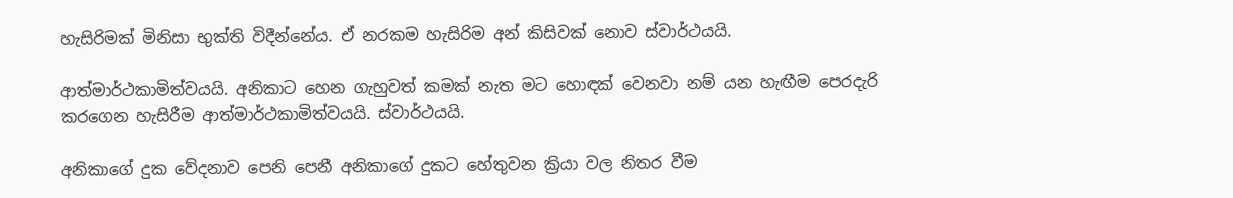හැසිරිමක් මිනිසා භුක්ති විදීන්නේය. ඒ නරකම හැසිරිම අන් කිසිවක් නොව ස්වාර්ථයයි.

ආත්මාර්ථකාමිත්වයයි. අනිකාට හෙන ගැහුවත් කමක් නැත මට හොඳක් වෙනවා නම් යන හැඟීම පෙරදැරි කරගෙන හැසිරීම ආත්මාර්ථකාමිත්වයයි. ස්වාර්ථයයි.

අනිකාගේ දුක වේදනාව පෙනි පෙනී අනිකාගේ දුකට හේතුවන ක්‍රියා වල නිතර වීම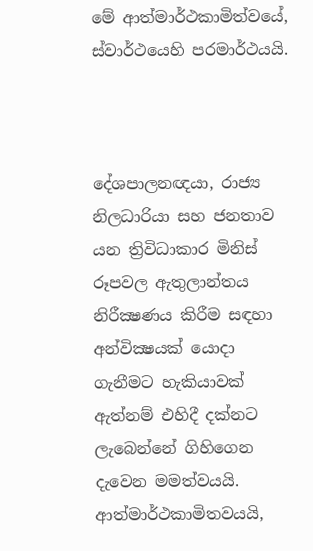මේ ආත්මාර්ථකාමිත්වයේ, ස්වාර්ථයෙහි පරමාර්ථයයි.



දේශපාලනඥයා, රාජ්‍ය නිලධාරියා සහ ජනතාව යන ත්‍රිවිධාකාර මිනිස් රූපවල ඇතුලාන්තය නිරීක්‍ෂණය කිරීම සඳහා අන්වික්‍ෂයක් යොදා ගැනීමට හැකියාවක් ඇත්නම් එහිදී දක්නට ලැබෙන්නේ ගිහිගෙන දැවෙන මමත්වයයි. ආත්මාර්ථකාමිතවයයි,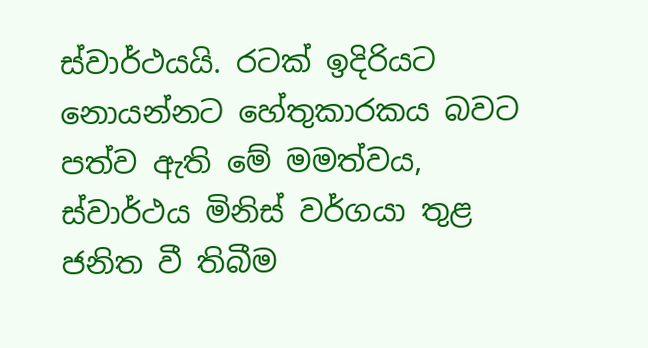ස්වාර්ථයයි. රටක් ඉදිරියට නොයන්නට හේතුකාරකය බවට පත්ව ඇති මේ මමත්වය, ස්වාර්ථය මිනිස් වර්ගයා තුළ ජනිත වී තිබීම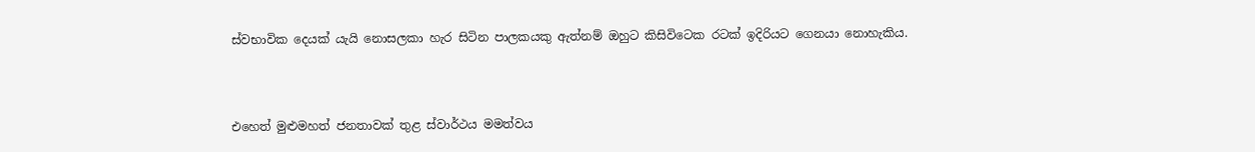ස්වභාවික දෙයක් යැයි නොසලකා හැර සිටින පාලකයකු ඇත්නම් ඔහුට කිසිවිටෙක රටක් ඉදිරියට ගෙනයා නොහැකිය.



එහෙත් මුළුමහත් ජනතාවක් තුළ ස්වාර්ථය මමත්වය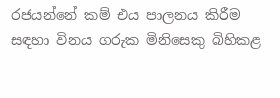රජයන්නේ කම් එය පාලනය කිරීම සඳහා විනය ගරුක මිනිසෙකු බිහිකළ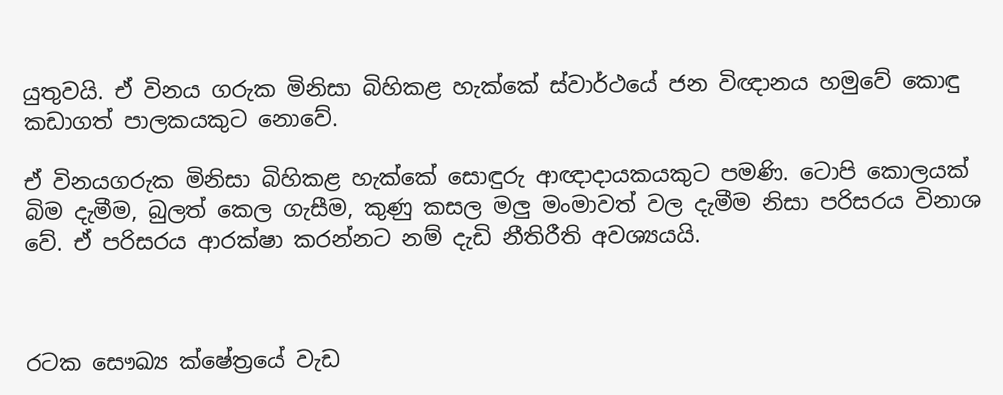යුතුවයි. ඒ විනය ගරුක මිනිසා බිහිකළ හැක්කේ ස්වාර්ථයේ ජන විඥානය හමුවේ කොඳු කඩාගත් පාලකයකුට නොවේ.

ඒ විනයගරුක මිනිසා බිහිකළ හැක්කේ සොඳුරු ආඥාදායකයකුට පමණි. ටොපි කොලයක් බිම දැමීම, බුලත් කෙල ගැසීම, කුණු කසල මලු මංමාවත් වල දැමීම නිසා පරිසරය විනාශ වේ. ඒ පරිසරය ආරක්ෂා කරන්නට නම් දැඩි නීතිරීති අවශ්‍යයයි.



රටක සෞඛ්‍ය ක්ෂේත්‍රයේ වැඩ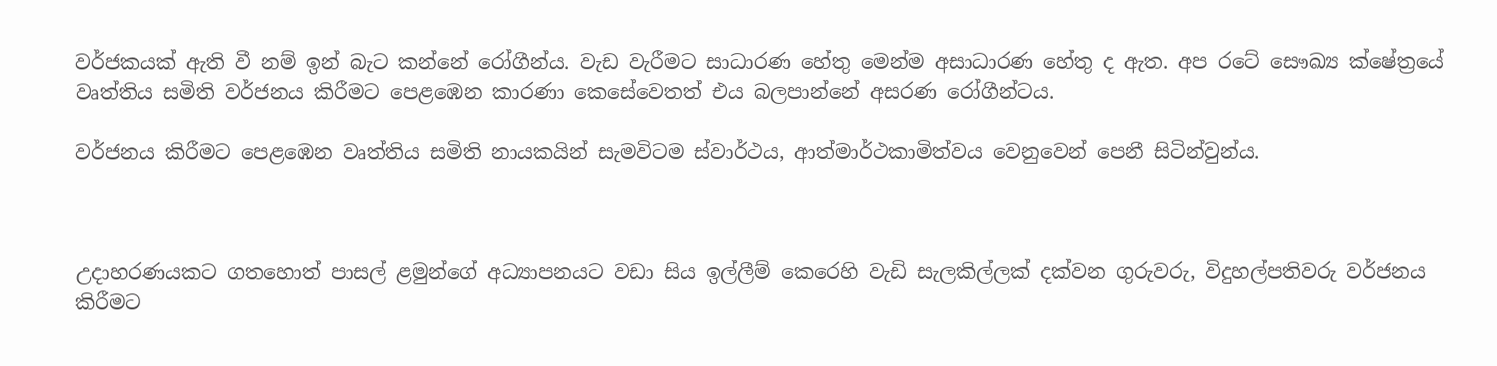වර්ජකයක් ඇති වී නම් ඉන් බැට කන්නේ රෝගීන්ය. වැඩ වැරීමට සාධාරණ හේතු මෙන්ම අසාධාරණ හේතු ද ඇත. අප රටේ සෞඛ්‍ය ක්ෂේත්‍රයේ වෘත්තිය සමිති වර්ජනය කිරීමට පෙළඹෙන කාරණා කෙසේවෙතත් එය බලපාන්නේ අසරණ රෝගීන්ටය.

වර්ජනය කිරීමට පෙළඹෙන වෘත්තිය සමිති නායකයින් සැමවිටම ස්වාර්ථය, ආත්මාර්ථකාමිත්වය වෙනුවෙන් පෙනී සිටින්වුන්ය.



උදාහරණයකට ගතහොත් පාසල් ළමුන්ගේ අධ්‍යාපනයට වඩා සිය ඉල්ලීම් කෙරෙහි වැඩි සැලකිල්ලක් දක්වන ගුරුවරු, විදුහල්පතිවරු වර්ජනය කිරීමට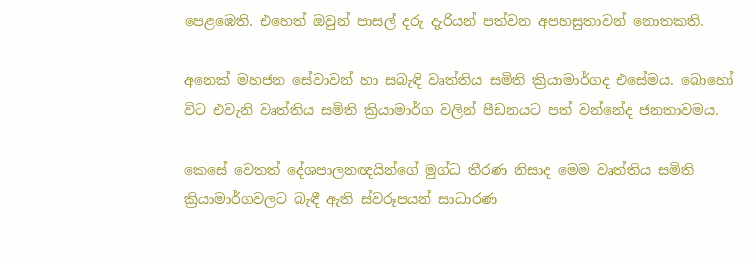පෙළඹෙති. එහෙත් ඔවුන් පාසල් දරු දැරියන් පත්වන අපහසුතාවන් නොතකති.

අනෙක් මහජන සේවාවන් හා සබැඳි වෘත්තිය සමිති ක්‍රියාමාර්ගද එසේමය. බොහෝ විට එවැනි වෘත්තිය සමිති ක්‍රියාමාර්ග වලින් පීඩනයට පත් වන්නේද ජනතාවමය.

කෙසේ වෙතත් දේශපාලනඥයින්ගේ මුග්ධ තීරණ නිසාද මෙම වෘත්තිය සමිති ක්‍රියාමාර්ගවලට බැඳී ඇති ස්වරූපයන් සාධාරණ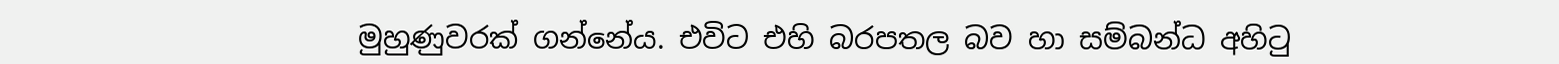මුහුණුවරක් ගන්නේය. එවිට එහි බරපතල බව හා සම්බන්ධ අහිටු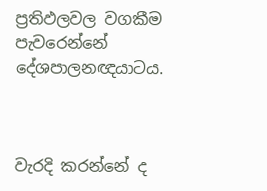ප්‍රතිඵලවල වගකීම පැවරෙන්නේ දේශපාලනඥයාටය.



වැරදි කරන්නේ ද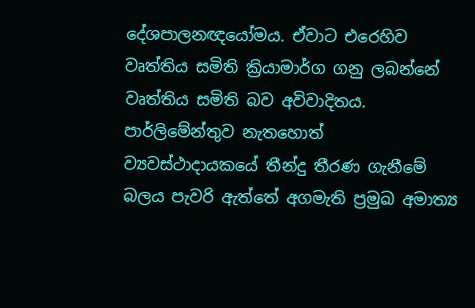දේශපාලනඥයෝමය. ඒවාට එරෙහිව වෘත්තිය සමිති ක්‍රියාමාර්ග ගනු ලබන්නේ වෘත්තිය සමිති බව අවිවාදිතය. පාර්ලිමේන්තුව නැතහොත් ව්‍යවස්ථාදායකයේ තීන්දු තීරණ ගැනීමේ බලය පැවරි ඇත්තේ අගමැති ප්‍රමුඛ අමාත්‍ය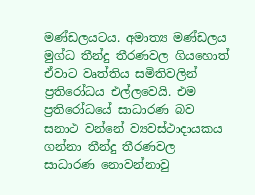මණ්ඩලයටය. අමාත්‍ය මණ්ඩලය මුග්ධ තීන්දු තීරණවල ගියහොත් ඒවාට වෘත්තිය සමිතිවලින් ප්‍රතිරෝධය එල්ලවෙයි. එම ප්‍රතිරෝධයේ සාධාරණ බව සනාථ වන්නේ ව්‍යවස්ථාදායකය ගන්නා තීන්දු තීරණවල සාධාරණ නොවන්නාවු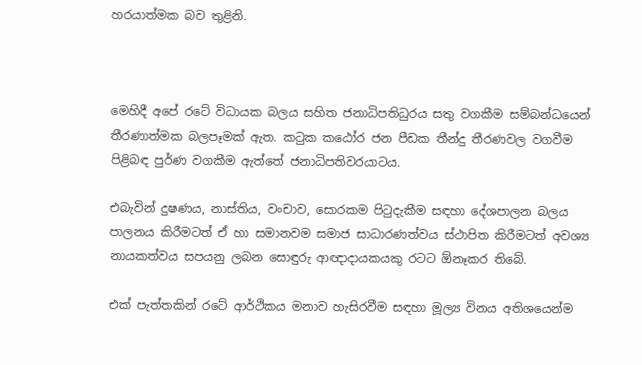හරයාත්මක බව තුළිනි.



මෙහිදී අපේ රටේ විධායක බලය සහිත ජනාධිපතිධුරය සතු වගකීම සම්බන්ධයෙන් තීරණාත්මක බලපෑමක් ඇත. කටුක කඨෝර ජන පීඩක තීන්දු තීරණවල වගවීම පිළිබඳ පුර්ණ වගකීම ඇත්තේ ජනාධිපතිවරයාටය.

එබැවින් දුෂණය, නාස්තිය, වංචාව, සොරකම පිටුදැකීම සඳහා දේශපාලන බලය පාලනය කිරීමටත් ඒ හා සමානවම සමාජ සාධාරණත්වය ස්ථාපිත කිරීමටත් අවශ්‍ය නායකත්වය සපයනු ලබන සොඳුරු ආඥාදායකයකු රටට ඕනෑකර තිබේ.

එක් පැත්තකින් රටේ ආර්ථිකය මනාව හැසිරවීම සඳහා මූල්‍ය විනය අතිශයෙන්ම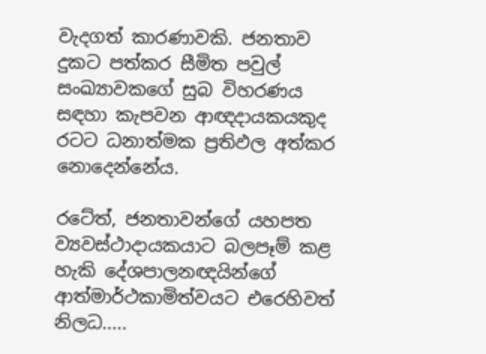වැදගත් කාරණාවකි. ජනතාව දුකට පත්කර සීමිත පවුල් සංඛ්‍යාවකගේ සුබ විහරණය සඳහා කැපවන ආඥදායකයකුද රටට ධනාත්මක ප්‍රතිඵල අත්කර නොදෙන්නේය.

රටේත්, ජනතාවන්ගේ යහපත ව්‍යවස්ථාදායකයාට බලපෑම් කළ හැකි දේශපාලනඥයින්ගේ ආත්මාර්ථකාමිත්වයට එරෙහිවත් නිලධ.....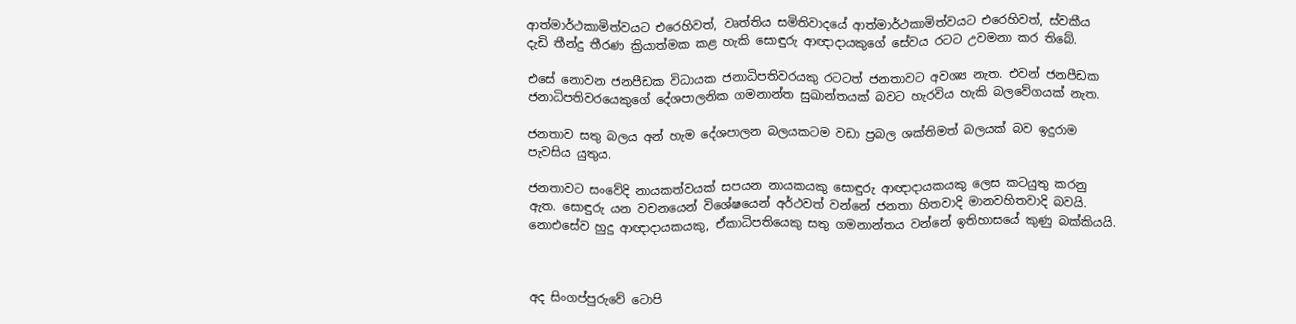ආත්මාර්ථකාමිත්වයට එරෙහිවත්, වෘත්තිය සමිතිවාදයේ ආත්මාර්ථකාමිත්වයට එරෙහිවත්, ස්වකීය දැඩි තීන්දු තීරණ ක්‍රියාත්මක කළ හැකි සොඳුරු ආඥාදායකුගේ සේවය රටට උවමනා කර තිබේ.

එසේ නොවන ජනපීඩක විධායක ජනාධිපතිවරයකු රටටත් ජනතාවට අවශ්‍ය නැත. එවන් ජනපීඩක ජනාධිපතිවරයෙකුගේ දේශපාලනික ගමනාන්ත සුඛාන්තයක් බවට හැරවිය හැකි බලවේගයක් නැත.

ජනතාව සතු බලය අන් හැම දේශපාලන බලයකටම වඩා ප්‍රබල ශක්තිමත් බලයක් බව ඉදුරාම පැවසිය යුතුය.

ජනතාවට සංවේදි නායකත්වයක් සපයන නායකයකු සොඳුරු ආඥාදායකයකු ලෙස කටයුතු කරනු ඇත. සොඳුරු යන වචනයෙන් විශේෂයෙන් අර්ථවත් වන්නේ ජනතා හිතවාදි මානවහිතවාදි බවයි. නොඑසේව හුදු ආඥාදායකයකු, ඒකාධිපතියෙකු සතු ගමනාන්තය වන්නේ ඉතිහාසයේ කුණු බක්කියයි.



අද සිංගප්පුරුවේ ටොපි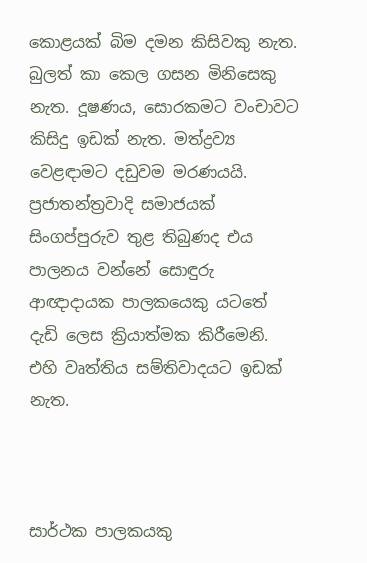කොළයක් බිම දමන කිසිවකු නැත. බුලත් කා කෙල ගසන මිනිසෙකු නැත. දූෂණය, සොරකමට වංචාවට කිසිදු ඉඩක් නැත. මත්ද්‍රව්‍ය වෙළඳාමට දඩුවම මරණයයි. ප්‍රජාතන්ත්‍රවාදි සමාජයක් සිංගප්පුරුව තුළ තිබුණද එය පාලනය වන්නේ සොඳුරු ආඥාදායක පාලකයෙකු යටතේ දැඩි ලෙස ක්‍රියාත්මක කිරීමෙනි. එහි වෘත්තිය සම්තිවාදයට ඉඩක් නැත.



සාර්ථක පාලකයකු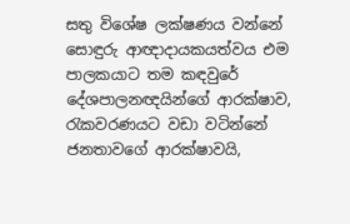සතු විශේෂ ලක්ෂණය වන්නේ සොඳුරු ආඥාදායකයත්වය එම පාලකයාට තම කඳවුරේ දේශපාලනඥයින්ගේ ආරක්ෂාව, රැකවරණයට වඩා වටින්නේ ජනතාවගේ ආරක්ෂාවයි,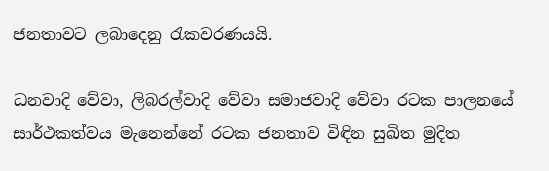ජනතාවට ලබාදෙනු රැකවරණයයි.

ධනවාදි වේවා, ලිබරල්වාදි වේවා සමාජවාදි වේවා රටක පාලනයේ සාර්ථකත්වය මැනෙන්නේ රටක ජනතාව විඳින සුඛිත මුදිත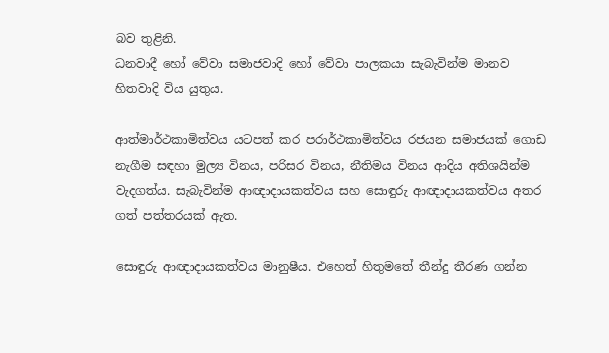බව තුළිනි.
ධනවාදී හෝ වේවා සමාජවාදි හෝ වේවා පාලකයා සැබැවින්ම මානව හිතවාදි විය යුතුය.

ආත්මාර්ථකාමිත්වය යටපත් කර පරාර්ථකාමිත්වය රජයන සමාජයක් ගොඩ නැගීම සඳහා මුල්‍ය විනය, පරිසර විනය, නීතිමය විනය ආදිය අතිශයින්ම වැදගත්ය. සැබැවින්ම ආඥාදායකත්වය සහ සොඳුරු ආඥාදායකත්වය අතර ගත් පත්තරයක් ඇත.

සොඳුරු ආඥාදායකත්වය මානුෂීය. එහෙත් හිතුමතේ තීන්දු තීරණ ගන්න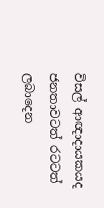විසල් ආඥාදායකයද ජනතාවටත් රටටත් ලබාදෙන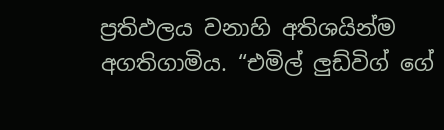ප්‍රතිඵලය වනාහි අතිශයින්ම අගතිගාමිය. “එමිල් ලුඩ්විග් ගේ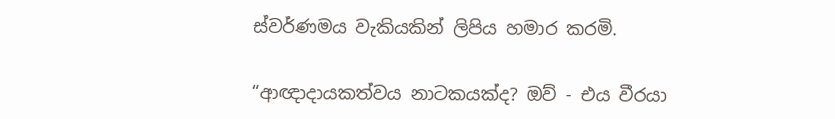ස්වර්ණමය වැකියකින් ලිපිය හමාර කරමි.

“ආඥාදායකත්වය නාටකයක්ද? ඔව් - එය වීරයා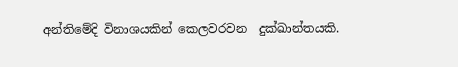අන්තිමේදි විනාශයකින් කෙලවරවන  දුක්ඛාන්තයකි.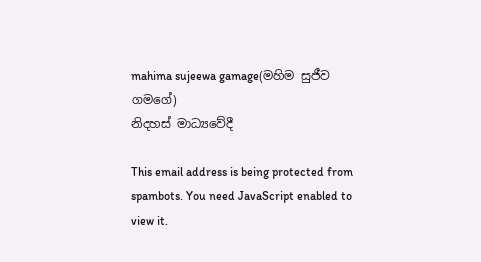mahima sujeewa gamage(මහිම සුජීව ගමගේ)
නිදහස් මාධ්‍යවේදී

This email address is being protected from spambots. You need JavaScript enabled to view it.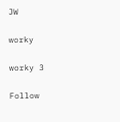JW

worky

worky 3

Follow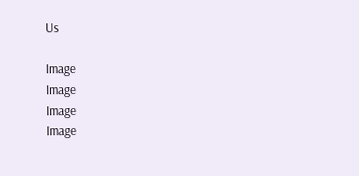Us

Image
Image
Image
Image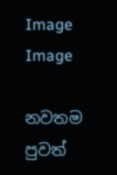Image
Image

නවතම පුවත්